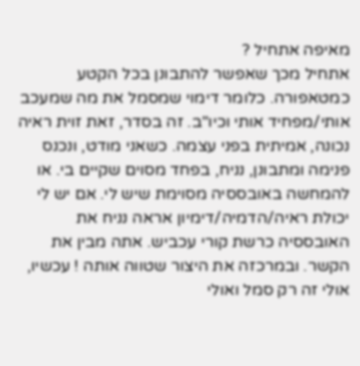מאיפה אתחיל ?
אתחיל מכך שאפשר להתבונן בכל הקטע כמטאפורה. כלומר דימוי שמסמל את מה שמעכב אותי/מפחיד אותי וכיו"ב. זה בסדר, זאת זוית ראיה נכונה, אמיתית בפני עצמה. כשאני מודט, ונכנס פנימה ומתבונן, נניח, בפחד מסוים שקיים בי. או להמחשה באובססיה מסוימת שיש לי. אם יש לי יכולת ראיה/הדמיה/דימיון אראה נניח את האובססיה כרשת קורי עכביש. אתה מבין את הקשר. ובמרכזה את היצור שטווה אותה ! עכשיו, אולי זה רק סמל ואולי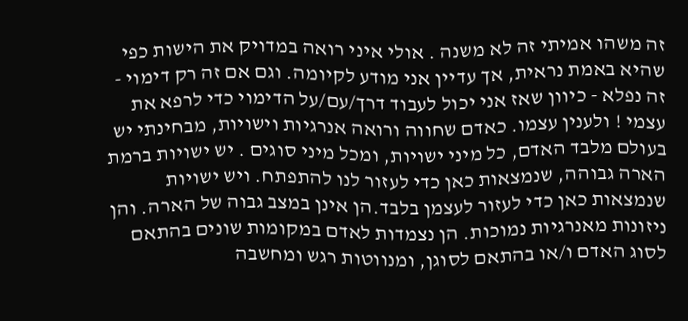זה משהו אמיתי זה לא משנה . אולי איני רואה במדויק את הישות כפי שהיא באמת נראית, אך עדיין אני מודע לקיומה. וגם אם זה רק דימוי - זה נפלא - כיוון שאז אני יכול לעבוד דרך/עם/על הדימוי כדי לרפא את עצמי ! ולענין עצמו. כאדם שחווה ורואה אנרגיות וישויות, מבחינתי יש בעולם מלבד האדם, כל מיני ישויות, ומכל מיני סוגים . יש ישויות ברמת הארה גבוהה, שנמצאות כאן כדי לעזור לנו להתפתח. ויש ישויות שנמצאות כאן כדי לעזור לעצמן בלבד.הן אינן במצב גבוה של הארה. והן ניזונות מאנרגיות נמוכות. הן נצמדות לאדם במקומות שונים בהתאם לסוג האדם ו/או בהתאם לסוגן, ומנווטות רגש ומחשבה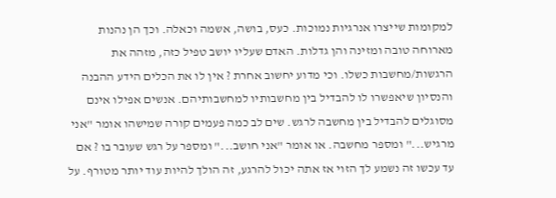למקומות שייצרו אנרגיות נמוכות. כעס, בושה, אשמה וכאלה. וכך הן נהנות מארוחה טובה ומזינה והן גדלות. האדם שעליו יושב טפיל כזה, מזהה את הרגשות/מחשבות כשלו. וכי מדוע יחשוב אחרת ? אין לו את הכלים הידע ההבנה והנסיון שיאפשרו לו להבדיל בין מחשבותיו למחשבותיהם. אנשים אפילו אינם מסוגלים להבדיל בין מחשבה לרגש. שים לב כמה פעמים קורה שמישהו אומר "אני מרגיש..." ומספר מחשבה. או אומר "אני חושב..." ומספר על רגש שעובר בו ? אם עד עכשו זה נשמע לך הזוי אז אתה יכול להרגע, זה הולך להיות עוד יותר מטורף. על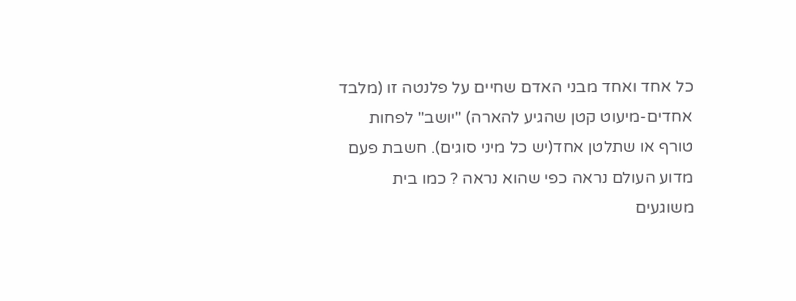כל אחד ואחד מבני האדם שחיים על פלנטה זו (מלבד אחדים-מיעוט קטן שהגיע להארה) "יושב" לפחות טורף או שתלטן אחד(יש כל מיני סוגים). חשבת פעם מדוע העולם נראה כפי שהוא נראה ? כמו בית משוגעים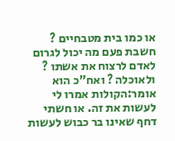או כמו בית מטבחיים ? חשבת פעם מה יכול לגרום לאדם לרצוח את אשתו ? ולאוכלה ? ואח"כ הוא אומר:הקולות אמרו לי לעשות את זה. או חשתי דחף שאינו בר כבוש לעשות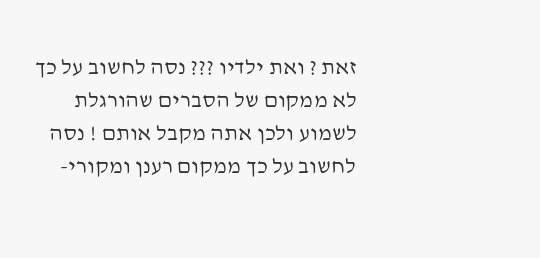זאת ? ואת ילדיו ??? נסה לחשוב על כך לא ממקום של הסברים שהורגלת לשמוע ולכן אתה מקבל אותם ! נסה לחשוב על כך ממקום רענן ומקורי-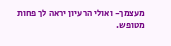מעצמך- ואולי הרעיון יראה לך פחות מטופש.